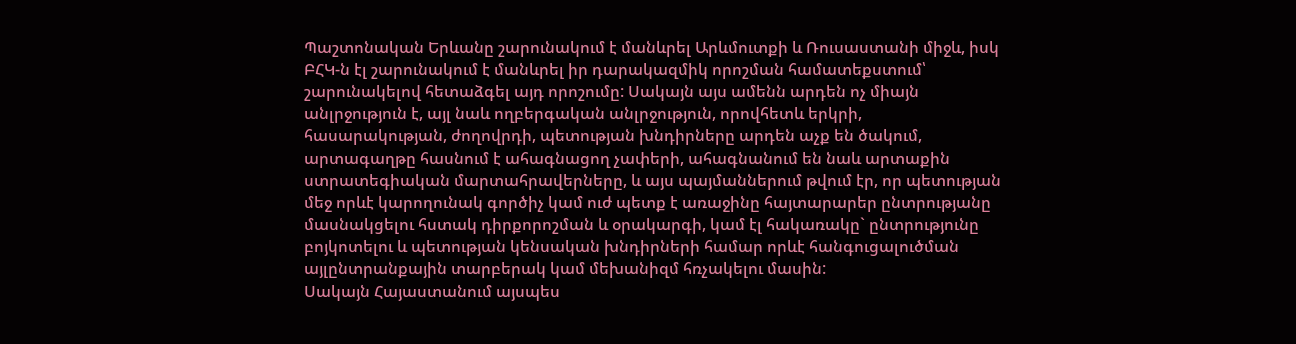Պաշտոնական Երևանը շարունակում է մանևրել Արևմուտքի և Ռուսաստանի միջև, իսկ ԲՀԿ-ն էլ շարունակում է մանևրել իր դարակազմիկ որոշման համատեքստում՝ շարունակելով հետաձգել այդ որոշումը: Սակայն այս ամենն արդեն ոչ միայն անլրջություն է, այլ նաև ողբերգական անլրջություն, որովհետև երկրի, հասարակության, ժողովրդի, պետության խնդիրները արդեն աչք են ծակում, արտագաղթը հասնում է ահագնացող չափերի, ահագնանում են նաև արտաքին ստրատեգիական մարտահրավերները, և այս պայմաններում թվում էր, որ պետության մեջ որևէ կարողունակ գործիչ կամ ուժ պետք է առաջինը հայտարարեր ընտրությանը մասնակցելու հստակ դիրքորոշման և օրակարգի, կամ էլ հակառակը` ընտրությունը բոյկոտելու և պետության կենսական խնդիրների համար որևէ հանգուցալուծման այլընտրանքային տարբերակ կամ մեխանիզմ հռչակելու մասին:
Սակայն Հայաստանում այսպես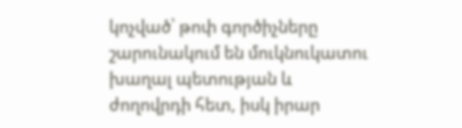կոչված՝ թոփ գործիչները շարունակում են մուկնուկատու խաղալ պետության և ժողովրդի հետ, իսկ իրար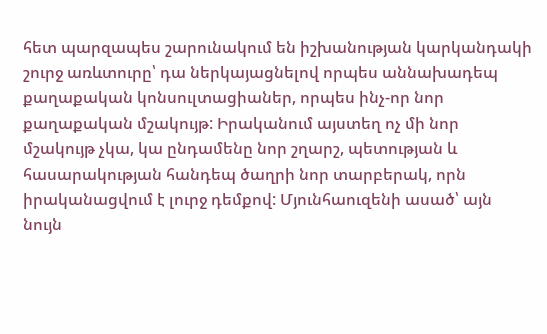հետ պարզապես շարունակում են իշխանության կարկանդակի շուրջ առևտուրը՝ դա ներկայացնելով որպես աննախադեպ քաղաքական կոնսուլտացիաներ, որպես ինչ-որ նոր քաղաքական մշակույթ: Իրականում այստեղ ոչ մի նոր մշակույթ չկա, կա ընդամենը նոր շղարշ, պետության և հասարակության հանդեպ ծաղրի նոր տարբերակ, որն իրականացվում է լուրջ դեմքով: Մյունհաուզենի ասած՝ այն նույն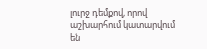լուրջ դեմքով, որով աշխարհում կատարվում են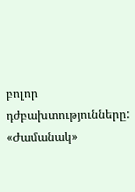բոլոր դժբախտությունները:
«Ժամանակ»